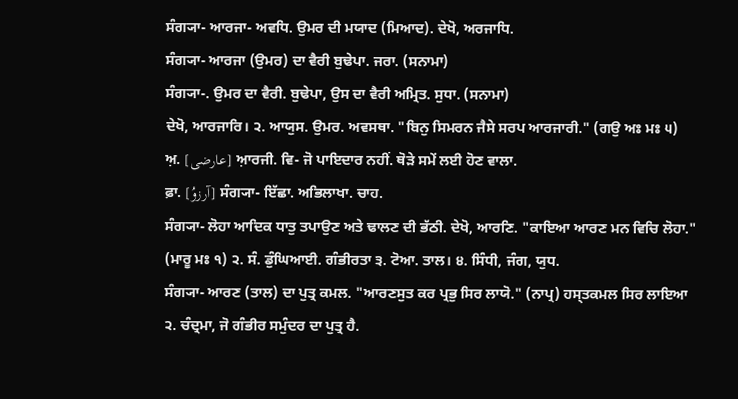ਸੰਗ੍ਯਾ- ਆਰਜਾ- ਅਵਧਿ. ਉਮਰ ਦੀ ਮਯਾਦ (ਮਿਆਦ). ਦੇਖੋ, ਅਰਜਾਧਿ.
ਸੰਗ੍ਯਾ- ਆਰਜਾ (ਉਮਰ) ਦਾ ਵੈਰੀ ਬੁਢੇਪਾ. ਜਰਾ. (ਸਨਾਮਾ)
ਸੰਗ੍ਯਾ-. ਉਮਰ ਦਾ ਵੈਰੀ. ਬੁਢੇਪਾ, ਉਸ ਦਾ ਵੈਰੀ ਅਮ੍ਰਿਤ. ਸੁਧਾ. (ਸਨਾਮਾ)
ਦੇਖੋ, ਆਰਜਾਰਿ। ੨. ਆਯੁਸ. ਉਮਰ. ਅਵਸਥਾ. "ਬਿਨੁ ਸਿਮਰਨ ਜੈਸੇ ਸਰਪ ਆਰਜਾਰੀ." (ਗਉ ਅਃ ਮਃ ੫)
ਅ਼. [عارضی] ਆ਼ਰਜੀ. ਵਿ- ਜੋ ਪਾਇਦਾਰ ਨਹੀਂ. ਥੋੜੇ ਸਮੇਂ ਲਈ ਹੋਣ ਵਾਲਾ.
ਫ਼ਾ. [آرزوُ] ਸੰਗ੍ਯਾ- ਇੱਛਾ. ਅਭਿਲਾਖਾ. ਚਾਹ.
ਸੰਗ੍ਯਾ- ਲੋਹਾ ਆਦਿਕ ਧਾਤੁ ਤਪਾਉਣ ਅਤੇ ਢਾਲਣ ਦੀ ਭੱਠੀ. ਦੇਖੋ, ਆਰਣਿ. "ਕਾਇਆ ਆਰਣ ਮਨ ਵਿਚਿ ਲੋਹਾ." (ਮਾਰੂ ਮਃ ੧) ੨. ਸੰ. ਡੁੰਘਿਆਈ. ਗੰਭੀਰਤਾ ੩. ਟੋਆ. ਤਾਲ। ੪. ਸਿੰਧੀ, ਜੰਗ, ਯੁਧ.
ਸੰਗ੍ਯਾ- ਆਰਣ (ਤਾਲ) ਦਾ ਪੁਤ੍ਰ ਕਮਲ. "ਆਰਣਸੁਤ ਕਰ ਪ੍ਰਭੁ ਸਿਰ ਲਾਯੋ." (ਨਾਪ੍ਰ) ਹਸ੍ਤਕਮਲ ਸਿਰ ਲਾਇਆ ੨. ਚੰਦ੍ਰਮਾ, ਜੋ ਗੰਭੀਰ ਸਮੁੰਦਰ ਦਾ ਪੁਤ੍ਰ ਹੈ.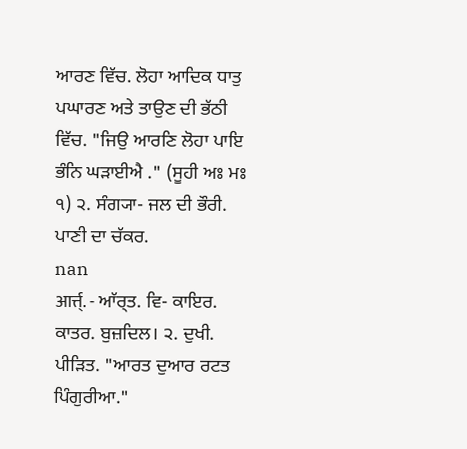ਆਰਣ ਵਿੱਚ. ਲੋਹਾ ਆਦਿਕ ਧਾਤੁ ਪਘਾਰਣ ਅਤੇ ਤਾਉਣ ਦੀ ਭੱਠੀ ਵਿੱਚ. "ਜਿਉ ਆਰਣਿ ਲੋਹਾ ਪਾਇ ਭੰਨਿ ਘੜਾਈਐ ." (ਸੂਹੀ ਅਃ ਮਃ ੧) ੨. ਸੰਗ੍ਯਾ- ਜਲ ਦੀ ਭੌਰੀ. ਪਾਣੀ ਦਾ ਚੱਕਰ.
nan
आर्त्त्. - ਆੱਰ੍ਤ. ਵਿ- ਕਾਇਰ. ਕਾਤਰ. ਬੁਜ਼ਦਿਲ। ੨. ਦੁਖੀ. ਪੀੜਿਤ. "ਆਰਤ ਦੁਆਰ ਰਟਤ ਪਿੰਗੁਰੀਆ."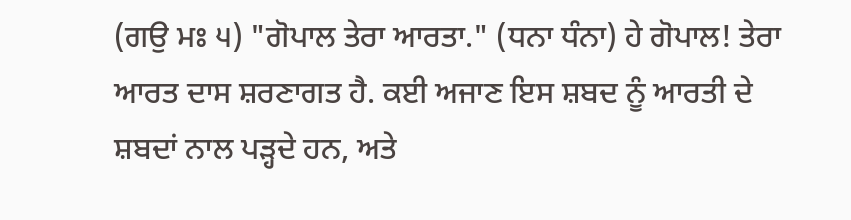(ਗਉ ਮਃ ੫) "ਗੋਪਾਲ ਤੇਰਾ ਆਰਤਾ." (ਧਨਾ ਧੰਨਾ) ਹੇ ਗੋਪਾਲ! ਤੇਰਾ ਆਰਤ ਦਾਸ ਸ਼ਰਣਾਗਤ ਹੈ. ਕਈ ਅਜਾਣ ਇਸ ਸ਼ਬਦ ਨੂੰ ਆਰਤੀ ਦੇ ਸ਼ਬਦਾਂ ਨਾਲ ਪੜ੍ਹਦੇ ਹਨ, ਅਤੇ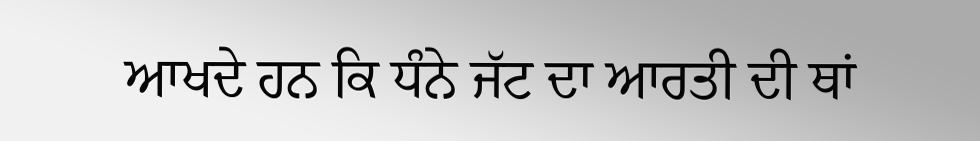ਆਖਦੇ ਹਨ ਕਿ ਧੰਨੇ ਜੱਟ ਦਾ ਆਰਤੀ ਦੀ ਥਾਂ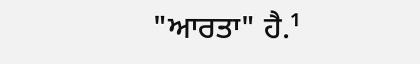"ਆਰਤਾ" ਹੈ.¹